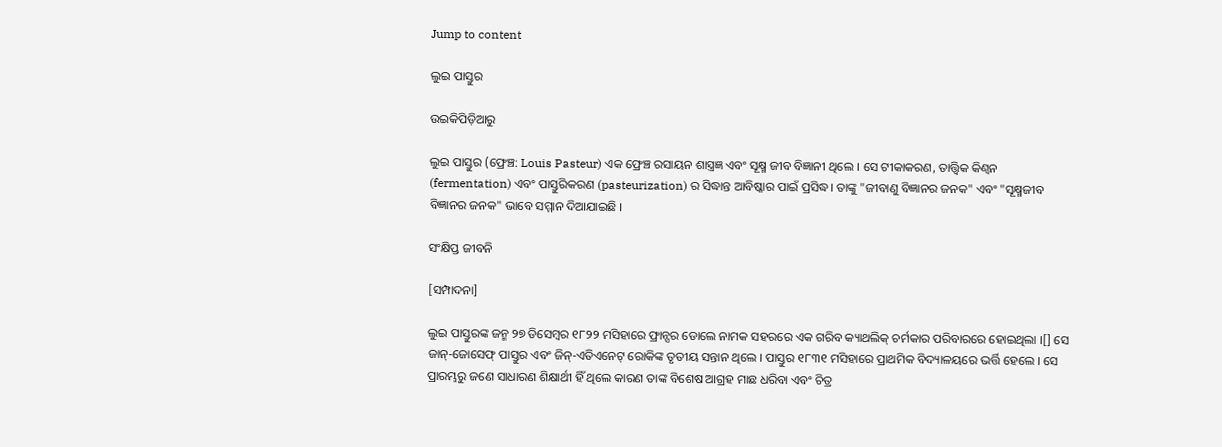Jump to content

ଲୁଇ ପାସ୍ତୁର

ଉଇକିପିଡ଼ିଆ‌ରୁ

ଲୁଇ ପାସ୍ତୁର (ଫ୍ରେଞ୍ଚ: Louis Pasteur) ଏକ ଫ୍ରେଞ୍ଚ ରସାୟନ ଶାସ୍ତ୍ରଜ୍ଞ ଏବଂ ସୂକ୍ଷ୍ମ ଜୀବ ବିଜ୍ଞାନୀ ଥିଲେ । ସେ ଟୀକାକରଣ, ତାତ୍ତ୍ୱିକ କିଣ୍ଵନ (fermentation) ଏବଂ ପାସ୍ତୁରିକରଣ (pasteurization) ର ସିଦ୍ଧାନ୍ତ ଆବିଷ୍କାର ପାଇଁ ପ୍ରସିଦ୍ଧ। ତାଙ୍କୁ "ଜୀବାଣୁ ବିଜ୍ଞାନର ଜନକ" ଏବଂ "ସୂକ୍ଷ୍ମଜୀବ ବିଜ୍ଞାନର ଜନକ" ଭାବେ ସମ୍ମାନ ଦିଆଯାଇଛି ।

ସଂକ୍ଷିପ୍ତ ଜୀବନି

[ସମ୍ପାଦନା]

ଲୁଇ ପାସ୍ତୁରଙ୍କ ଜନ୍ମ ୨୭ ଡିସେମ୍ବର ୧୮୨୨ ମସିହାରେ ଫ୍ରାନ୍ସର ଡୋଲେ ନାମକ ସହରରେ ଏକ ଗରିବ କ୍ୟାଥଲିକ୍ ଚର୍ମକାର ପରିବାରରେ ହୋଇଥିଲା ।[] ସେ ଜାନ୍-ଜୋସେଫ୍ ପାସ୍ତୁର ଏବଂ ଜିନ୍-ଏତିଏନେଟ୍ ରୋକିଙ୍କ ତୃତୀୟ ସନ୍ତାନ ଥିଲେ । ପାସ୍ତୁର ୧୮୩୧ ମସିହାରେ ପ୍ରାଥମିକ ବିଦ୍ୟାଳୟରେ ଭର୍ତ୍ତି ହେଲେ । ସେ ପ୍ରାରମ୍ଭରୁ ଜଣେ ସାଧାରଣ ଶିକ୍ଷାର୍ଥୀ ହିଁ ଥିଲେ କାରଣ ତାଙ୍କ ବିଶେଷ ଆଗ୍ରହ ମାଛ ଧରିବା ଏବଂ ଚିତ୍ର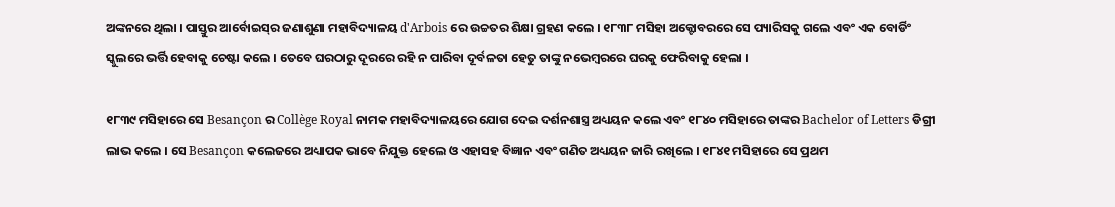ଅଙ୍କନରେ ଥିଲା । ପାସ୍ତୁର ଆର୍ବୋଇସ୍‌ର ଜଣାଶୁଣା ମହାବିଦ୍ୟାଳୟ d'Arbois ରେ ଉଚ୍ଚତର ଶିକ୍ଷା ଗ୍ରହଣ କଲେ । ୧୮୩୮ ମସିହା ଅକ୍ଟୋବରରେ ସେ ପ୍ୟାରିସକୁ ଗଲେ ଏବଂ ଏକ ବୋର୍ଡିଂ ସ୍କୁଲରେ ଭର୍ତ୍ତି ହେବାକୁ ଚେଷ୍ଟା କଲେ । ତେବେ ଘରଠାରୁ ଦୂରରେ ରହି ନ ପାରିବା ଦୂର୍ବଳତା ହେତୁ ତାଙ୍କୁ ନଭେମ୍ବରରେ ଘରକୁ ଫେରିବାକୁ ହେଲା ।

୧୮୩୯ ମସିହାରେ ସେ Besançon ର Collège Royal ନାମକ ମହାବିଦ୍ୟାଳୟରେ ଯୋଗ ଦେଇ ଦର୍ଶନଶାସ୍ତ୍ର ଅଧ୍ୟୟନ କଲେ ଏବଂ ୧୮୪୦ ମସିହାରେ ତାଙ୍କର Bachelor of Letters ଡିଗ୍ରୀ ଲାଭ କଲେ । ସେ Besançon କଲେଜରେ ଅଧ୍ୟାପକ ଭାବେ ନିଯୁକ୍ତ ହେଲେ ଓ ଏହାସହ ବିଜ୍ଞାନ ଏବଂ ଗଣିତ ଅଧ୍ୟୟନ ଜାରି ରଖିଲେ । ୧୮୪୧ ମସିହାରେ ସେ ପ୍ରଥମ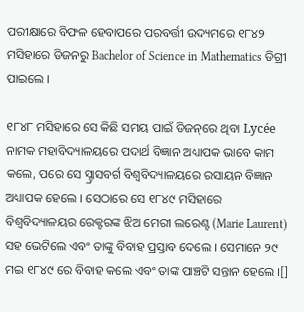ପରୀକ୍ଷାରେ ବିଫଳ ହେବାପରେ ପରବର୍ତ୍ତୀ ଉଦ୍ୟମରେ ୧୮୪୨ ମସିହାରେ ଡିଜନରୁ Bachelor of Science in Mathematics ଡିଗ୍ରୀ ପାଇଲେ ।

୧୮୪୮ ମସିହାରେ ସେ କିଛି ସମୟ ପାଇଁ ଡିଜନ୍‌ରେ ଥିବା Lycée ନାମକ ମହାବିଦ୍ୟାଳୟରେ ପଦାର୍ଥ ବିଜ୍ଞାନ ଅଧ୍ୟାପକ ଭାବେ କାମ କଲେ, ପରେ ସେ ସ୍ଟ୍ରାସବର୍ଗ ବିଶ୍ୱବିଦ୍ୟାଳୟରେ ରସାୟନ ବିଜ୍ଞାନ ଅଧ୍ୟାପକ ହେଲେ । ସେଠାରେ ସେ ୧୮୪୯ ମସିହାରେ ବିଶ୍ୱବିଦ୍ୟାଳୟର ରେକ୍ଟରଙ୍କ ଝିଅ ମେରୀ ଲରେଣ୍ଟ (Marie Laurent) ସହ ଭେଟିଲେ ଏବଂ ତାଙ୍କୁ ବିବାହ ପ୍ରସ୍ତାବ ଦେଲେ । ସେମାନେ ୨୯ ମଇ ୧୮୪୯ ରେ ବିବାହ କଲେ ଏବଂ ତାଙ୍କ ପାଞ୍ଚଟି ସନ୍ତାନ ହେଲେ ।[]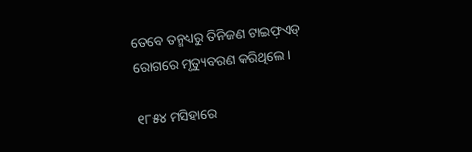ତେବେ ତନ୍ମଧ୍ୟରୁ ତିନିଜଣ ଟାଇଫ଼ଏଡ୍‌ ରୋଗରେ ମୃତ୍ୟୁବରଣ କରିଥିଲେ ।

୧୮୫୪ ମସିହାରେ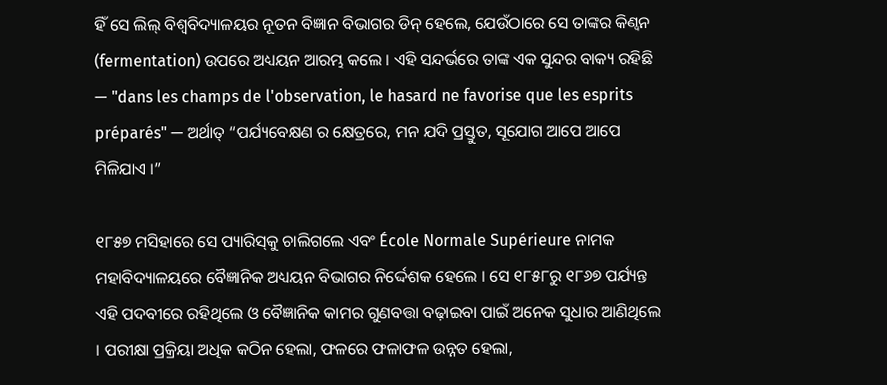ହିଁ ସେ ଲିଲ୍ ବିଶ୍ୱବିଦ୍ୟାଳୟର ନୂତନ ବିଜ୍ଞାନ ବିଭାଗର ଡିନ୍ ହେଲେ, ଯେଉଁଠାରେ ସେ ତାଙ୍କର କିଣ୍ଵନ (fermentation) ଉପରେ ଅଧ୍ୟୟନ ଆରମ୍ଭ କଲେ । ଏହି ସନ୍ଦର୍ଭରେ ତାଙ୍କ ଏକ ସୁନ୍ଦର ବାକ୍ୟ ରହିଛି — "dans les champs de l'observation, le hasard ne favorise que les esprits préparés" — ଅର୍ଥାତ୍ “ପର୍ଯ୍ୟବେକ୍ଷଣ ର କ୍ଷେତ୍ରରେ, ମନ ଯଦି ପ୍ରସ୍ତୁତ, ସୂଯୋଗ ଆପେ ଆପେ ମିଳିଯାଏ ।”

୧୮୫୭ ମସିହାରେ ସେ ପ୍ୟାରିସ୍‌କୁ ଚାଲିଗଲେ ଏବଂ École Normale Supérieure ନାମକ ମହାବିଦ୍ୟାଳୟରେ ବୈଜ୍ଞାନିକ ଅଧ୍ୟୟନ ବିଭାଗର ନିର୍ଦ୍ଦେଶକ ହେଲେ । ସେ ୧୮୫୮ରୁ ୧୮୬୭ ପର୍ଯ୍ୟନ୍ତ ଏହି ପଦବୀରେ ରହିଥିଲେ ଓ ବୈଜ୍ଞାନିକ କାମର ଗୁଣବତ୍ତା ବଢ଼ାଇବା ପାଇଁ ଅନେକ ସୁଧାର ଆଣିଥିଲେ । ପରୀକ୍ଷା ପ୍ରକ୍ରିୟା ଅଧିକ କଠିନ ହେଲା, ଫଳରେ ଫଳାଫଳ ଉନ୍ନତ ହେଲା,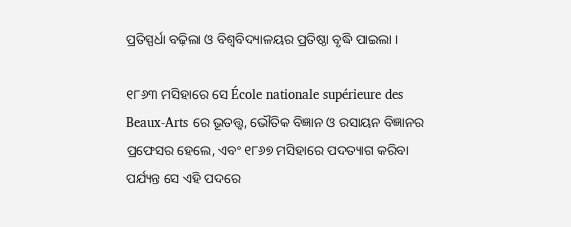ପ୍ରତିସ୍ପର୍ଧା ବଢ଼ିଲା ଓ ବିଶ୍ୱବିଦ୍ୟାଳୟର ପ୍ରତିଷ୍ଠା ବୃଦ୍ଧି ପାଇଲା ।

୧୮୬୩ ମସିହାରେ ସେ École nationale supérieure des Beaux-Arts ରେ ଭୂତତ୍ତ୍ୱ, ଭୌତିକ ବିଜ୍ଞାନ ଓ ରସାୟନ ବିଜ୍ଞାନର ପ୍ରଫେସର ହେଲେ, ଏବଂ ୧୮୬୭ ମସିହାରେ ପଦତ୍ୟାଗ କରିବା ପର୍ଯ୍ୟନ୍ତ ସେ ଏହି ପଦରେ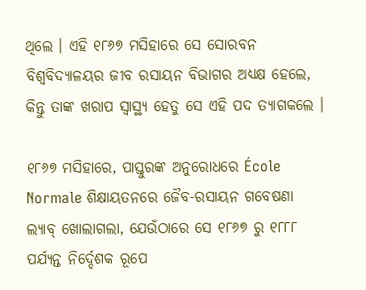ଥିଲେ । ଏହି ୧୮୬୭ ମସିହାରେ ସେ ସୋରବନ ବିଶ୍ୱବିଦ୍ୟାଳୟର ଜୀବ ରସାୟନ ବିଭାଗର ଅଧ୍ୟକ୍ଷ ହେଲେ, କିନ୍ତୁ ତାଙ୍କ ଖରାପ ସ୍ୱାସ୍ଥ୍ୟ ହେତୁ ସେ ଏହି ପଦ ତ୍ୟାଗକଲେ ।

୧୮୬୭ ମସିହାରେ, ପାସ୍ତୁରଙ୍କ ଅନୁରୋଧରେ École Normale ଶିକ୍ଷାୟତନରେ ଜୈବ-ରସାୟନ ଗବେଷଣା ଲ୍ୟାବ୍‌ ଖୋଲାଗଲା, ଯେଉଁଠାରେ ସେ ୧୮୬୭ ରୁ ୧୮୮୮ ପର୍ଯ୍ୟନ୍ତ ନିର୍ଦ୍ଦେଶକ ରୂପେ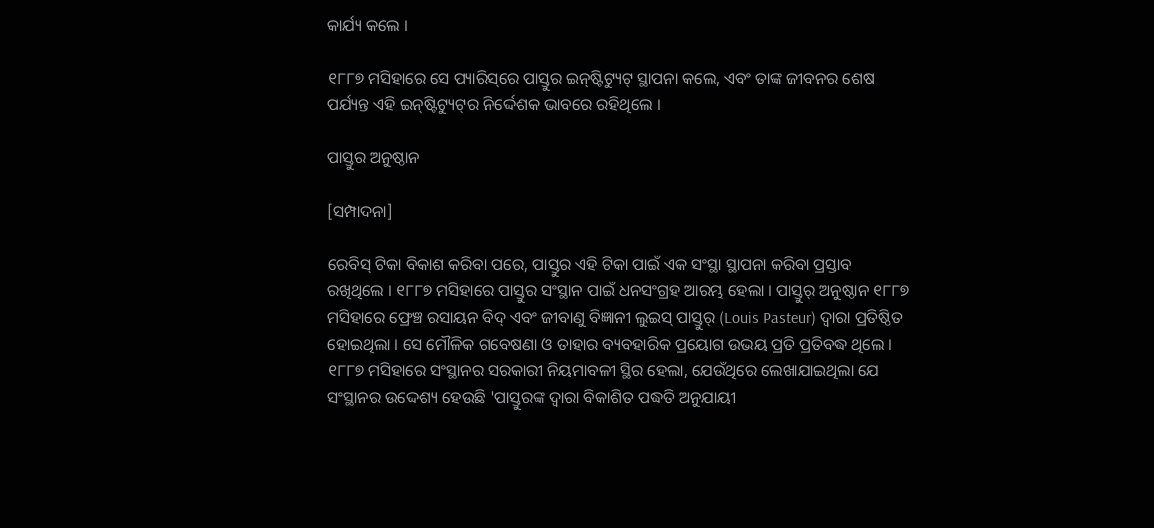କାର୍ଯ୍ୟ କଲେ ।

୧୮୮୭ ମସିହାରେ ସେ ପ୍ୟାରିସ୍‌ରେ ପାସ୍ତୁର ଇନ୍‌ଷ୍ଟିଟ୍ୟୁଟ୍‌ ସ୍ଥାପନା କଲେ, ଏବଂ ତାଙ୍କ ଜୀବନର ଶେଷ ପର୍ଯ୍ୟନ୍ତ ଏହି ଇନ୍‌ଷ୍ଟିଟ୍ୟୁଟ୍‌ର ନିର୍ଦ୍ଦେଶକ ଭାବରେ ରହିଥିଲେ ।

ପାସ୍ତୁର ଅନୁଷ୍ଠାନ

[ସମ୍ପାଦନା]

ରେବିସ୍ ଟିକା ବିକାଶ କରିବା ପରେ, ପାସ୍ତୁର ଏହି ଟିକା ପାଇଁ ଏକ ସଂସ୍ଥା ସ୍ଥାପନା କରିବା ପ୍ରସ୍ତାବ ରଖିଥିଲେ । ୧୮୮୭ ମସିହାରେ ପାସ୍ତୁର ସଂସ୍ଥାନ ପାଇଁ ଧନସଂଗ୍ରହ ଆରମ୍ଭ ହେଲା । ପାସ୍ତୁର୍ ଅନୁଷ୍ଠାନ ୧୮୮୭ ମସିହାରେ ଫ୍ରେଞ୍ଚ ରସାୟନ ବିଦ୍ ଏବଂ ଜୀବାଣୁ ବିଜ୍ଞାନୀ ଲୁଇସ୍ ପାସ୍ତୁର୍ (Louis Pasteur) ଦ୍ୱାରା ପ୍ରତିଷ୍ଠିତ ହୋଇଥିଲା । ସେ ମୌଳିକ ଗବେଷଣା ଓ ତାହାର ବ୍ୟବହାରିକ ପ୍ରୟୋଗ ଉଭୟ ପ୍ରତି ପ୍ରତିବଦ୍ଧ ଥିଲେ । ୧୮୮୭ ମସିହାରେ ସଂସ୍ଥାନର ସରକାରୀ ନିୟମାବଳୀ ସ୍ଥିର ହେଲା, ଯେଉଁଥିରେ ଲେଖାଯାଇଥିଲା ଯେ ସଂସ୍ଥାନର ଉଦ୍ଦେଶ୍ୟ ହେଉଛି 'ପାସ୍ତୁରଙ୍କ ଦ୍ୱାରା ବିକାଶିତ ପଦ୍ଧତି ଅନୁଯାୟୀ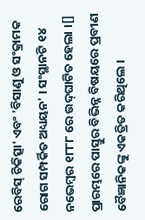ରେବିସ୍ ଚିକିତ୍ସା' ଏବଂ 'ବିସାଣୁ ଓ ସଂକ୍ରାମକ ରୋଗ ସମ୍ପର୍କିତ ଅଧ୍ୟୟନ' । ସଂସ୍ଥାନଟି ୧୪ ନଭେମ୍ବର ୧୮୮୮ ରେ ଉଦ୍‌ଘାଟିତ ହେଲା ।[] ପ୍ରାରମ୍ଭରେ ପାସ୍ତୁର ବିଭିନ୍ନ ବିଷୟରେ ପ୍ରବୀଣ ବୈଜ୍ଞାନିକଙ୍କୁ ଏକତ୍ରିତ କରିଥିଲେ ।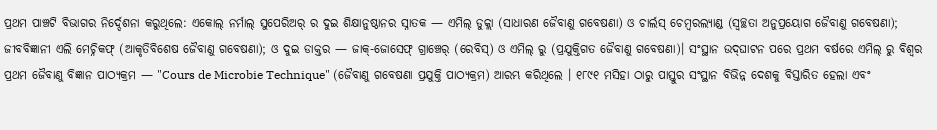ପ୍ରଥମ ପାଞ୍ଚଟି ବିଭାଗର ନିର୍ଦ୍ଦେଶନା କରୁଥିଲେ: ଏକୋଲ୍ ନର୍ମାଲ୍ ସୁପେରିଅର୍ ର ଦୁଇ ଶିକ୍ଷାନୁଷ୍ଠାନର ସ୍ନାତକ — ଏମିଲ୍ ଡୁକ୍ଲା (ସାଧାରଣ ଜୈବାଣୁ ଗବେଷଣା) ଓ ଚାର୍ଲସ୍ ଚେମ୍ବରଲ୍ୟାଣ୍ଡ (ସ୍ୱଚ୍ଛତା ଅନୁପ୍ରୟୋଗ ଜୈବାଣୁ ଗବେଷଣା); ଜୀବବିଜ୍ଞାନୀ ଏଲି ମେଚ୍ନିକଫ୍ (ଆକୃତିବିଶେଷ ଜୈବାଣୁ ଗବେଷଣା); ଓ ଦୁଇ ଡାକ୍ତର — ଜାକ୍-ଜୋସେଫ୍ ଗ୍ରାଞ୍ଚେର୍ (ରେବିସ୍) ଓ ଏମିଲ୍ ରୁ (ପ୍ରଯୁକ୍ତିଗତ ଜୈବାଣୁ ଗବେଷଣା)। ସଂସ୍ଥାନ ଉଦ୍‌ଘାଟନ ପରେ ପ୍ରଥମ ବର୍ଷରେ ଏମିଲ୍ ରୁ ବିଶ୍ୱର ପ୍ରଥମ ଜୈବାଣୁ ବିଜ୍ଞାନ ପାଠ୍ୟକ୍ରମ — "Cours de Microbie Technique" (ଜୈବାଣୁ ଗବେଷଣା ପ୍ରଯୁକ୍ତି ପାଠ୍ୟକ୍ରମ) ଆରମ୍ଭ କରିଥିଲେ । ୧୮୯୧ ମସିହା ଠାରୁ ପାସ୍ତୁର ସଂସ୍ଥାନ ବିଭିନ୍ନ ଦେଶକୁ ବିସ୍ତାରିତ ହେଲା ଏବଂ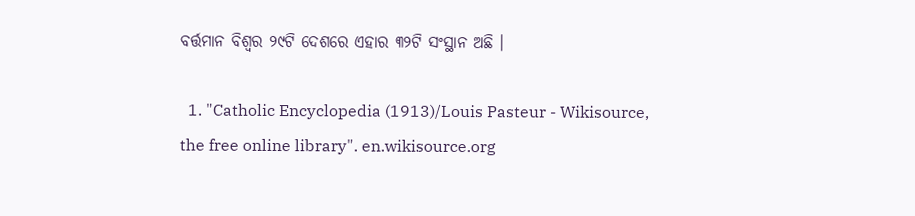ବର୍ତ୍ତମାନ ବିଶ୍ୱର ୨୯ଟି ଦେଶରେ ଏହାର ୩୨ଟି ସଂସ୍ଥାନ ଅଛି ।

  1. "Catholic Encyclopedia (1913)/Louis Pasteur - Wikisource, the free online library". en.wikisource.org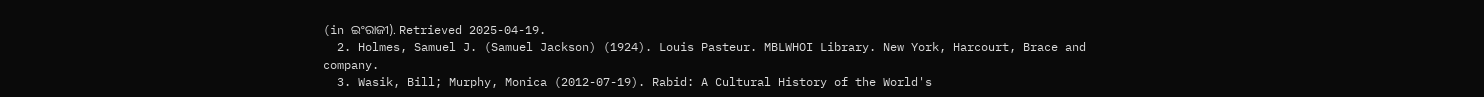(in ଇଂରାଜୀ). Retrieved 2025-04-19.
  2. Holmes, Samuel J. (Samuel Jackson) (1924). Louis Pasteur. MBLWHOI Library. New York, Harcourt, Brace and company.
  3. Wasik, Bill; Murphy, Monica (2012-07-19). Rabid: A Cultural History of the World's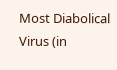Most Diabolical Virus (in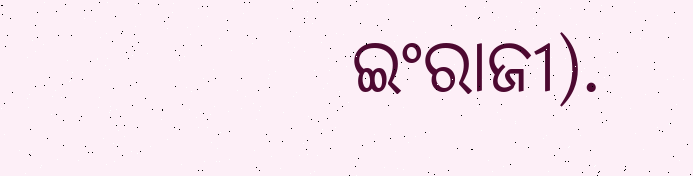ଇଂରାଜୀ).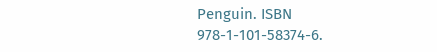Penguin. ISBN 978-1-101-58374-6.